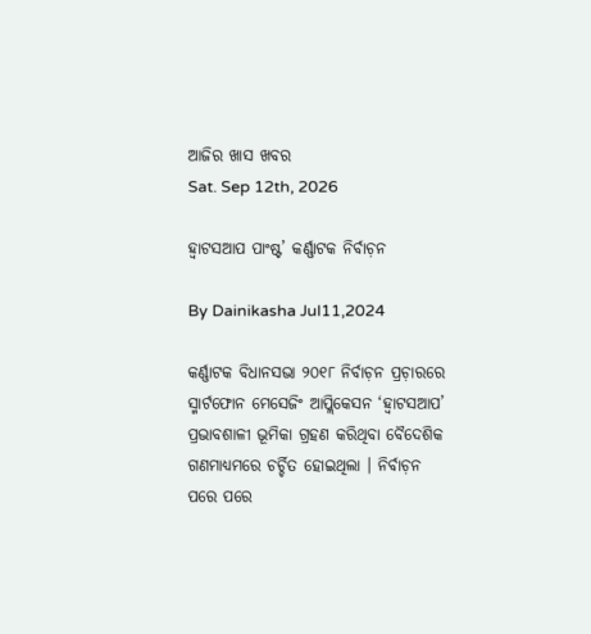ଆଜିର ଖାସ ଖବର
Sat. Sep 12th, 2026

ହ୍ୱାଟସଆପ ପାଂଷ୍ଟ’ କର୍ଣ୍ଣାଟକ ନିର୍ବାଚ଼ନ

By Dainikasha Jul11,2024

କର୍ଣ୍ଣାଟକ ବିଧାନସଭା ୨୦୧୮ ନିର୍ବାଚ଼ନ ପ୍ରଚ଼ାରରେ ସ୍ମାର୍ଟଫୋନ ମେସେଜିଂ ଆପ୍ଲିକେସନ ‘ହ୍ୱାଟସଆପ’ ପ୍ରଭାବଶାଳୀ ଭୂମିକା ଗ୍ରହଣ କରିଥିବା ବୈଦେଶିକ ଗଣମାଧ୍ୟମରେ ଚର୍ଚ୍ଚିତ ହୋଇଥିଲା । ନିର୍ବାଚ଼ନ ପରେ ପରେ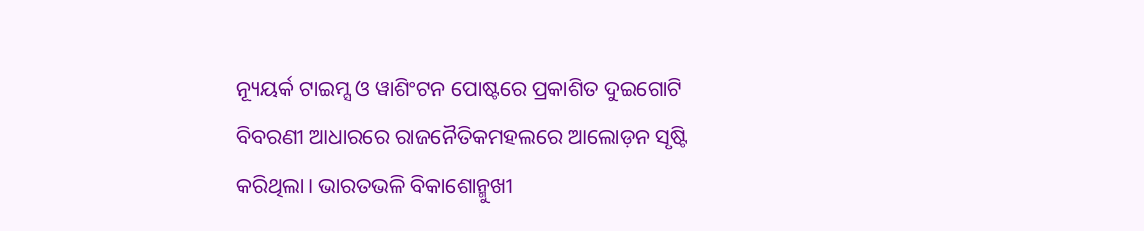ନ୍ୟୂୟର୍କ ଟାଇମ୍ସ ଓ ୱାଶିଂଟନ ପୋଷ୍ଟରେ ପ୍ରକାଶିତ ଦୁଇଗୋଟି ବିବରଣୀ ଆଧାରରେ ରାଜନୈତିକମହଲରେ ଆଲୋଡ଼ନ ସୃଷ୍ଟି କରିଥିଲା। ଭାରତଭଳି ବିକାଶୋନ୍ମୁଖୀ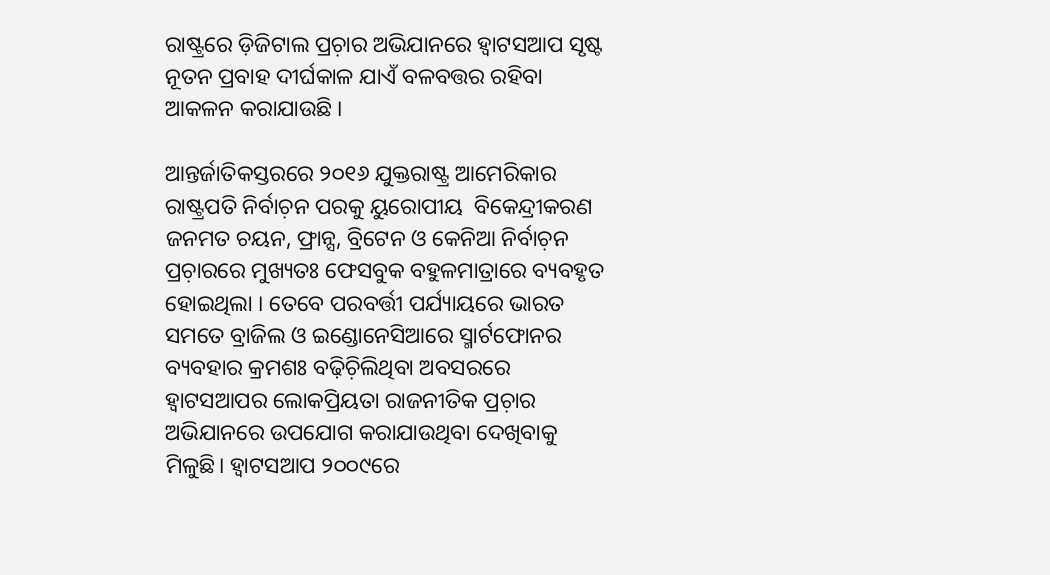ରାଷ୍ଟ୍ରରେ ଡ଼ିଜିଟାଲ ପ୍ରଚ଼ାର ଅଭିଯାନରେ ହ୍ୱାଟସଆପ ସୃଷ୍ଟ ନୂତନ ପ୍ରବାହ ଦୀର୍ଘକାଳ ଯାଏଁ ବଳବତ୍ତର ରହିବା ଆକଳନ କରାଯାଉଛି ।

ଆନ୍ତର୍ଜାତିକସ୍ତରରେ ୨୦୧୬ ଯୁକ୍ତରାଷ୍ଟ୍ର ଆମେରିକାର ରାଷ୍ଟ୍ରପତି ନିର୍ବାଚ଼ନ ପରକୁ ୟୁରୋପୀୟ  ବିକେନ୍ଦ୍ରୀକରଣ ଜନମତ ଚୟନ, ଫ୍ରାନ୍ସ, ବ୍ରିଟେନ ଓ କେନିଆ ନିର୍ବାଚ଼ନ ପ୍ରଚ଼ାରରେ ମୁଖ୍ୟତଃ ଫେସବୁକ ବହୁଳମାତ୍ରାରେ ବ୍ୟବହୃତ ହୋଇଥିଲା । ତେବେ ପରବର୍ତ୍ତୀ ପର୍ଯ୍ୟାୟରେ ଭାରତ ସମତେ ବ୍ରାଜିଲ ଓ ଇଣ୍ଡୋନେସିଆରେ ସ୍ମାର୍ଟଫୋନର ବ୍ୟବହାର କ୍ରମଶଃ ବଢ଼ିଚ଼ିଲିଥିବା ଅବସରରେ ହ୍ୱାଟସଆପର ଲୋକପ୍ରିୟତା ରାଜନୀତିକ ପ୍ରଚ଼ାର ଅଭିଯାନରେ ଉପଯୋଗ କରାଯାଉଥିବା ଦେଖିବାକୁ ମିଳୁଛି। ହ୍ୱାଟସଆପ ୨୦୦୯ରେ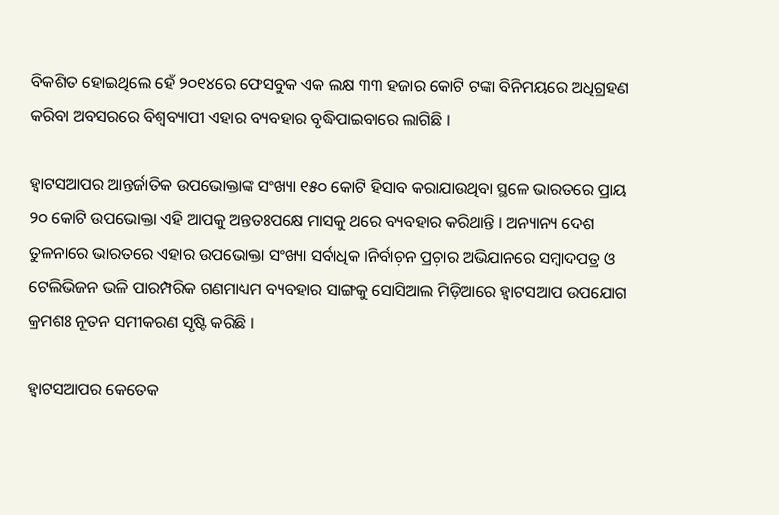ବିକଶିତ ହୋଇଥିଲେ ହେଁ ୨୦୧୪ରେ ଫେସବୁକ ଏକ ଲକ୍ଷ ୩୩ ହଜାର କୋଟି ଟଙ୍କା ବିନିମୟରେ ଅଧିଗ୍ରହଣ କରିବା ଅବସରରେ ବିଶ୍ୱବ୍ୟାପୀ ଏହାର ବ୍ୟବହାର ବୃଦ୍ଧିପାଇବାରେ ଲାଗିଛି ।

ହ୍ୱାଟସଆପର ଆନ୍ତର୍ଜାତିକ ଉପଭୋକ୍ତାଙ୍କ ସଂଖ୍ୟା ୧୫୦ କୋଟି ହିସାବ କରାଯାଉଥିବା ସ୍ଥଳେ ଭାରତରେ ପ୍ରାୟ ୨୦ କୋଟି ଉପଭୋକ୍ତା ଏହି ଆପକୁ ଅନ୍ତତଃପକ୍ଷେ ମାସକୁ ଥରେ ବ୍ୟବହାର କରିଥାନ୍ତି । ଅନ୍ୟାନ୍ୟ ଦେଶ ତୁଳନାରେ ଭାରତରେ ଏହାର ଉପଭୋକ୍ତା ସଂଖ୍ୟା ସର୍ବାଧିକ ।ନିର୍ବାଚ଼ନ ପ୍ରଚ଼ାର ଅଭିଯାନରେ ସମ୍ୱାଦପତ୍ର ଓ ଟେଲିଭିଜନ ଭଳି ପାରମ୍ପରିକ ଗଣମାଧ୍ୟମ ବ୍ୟବହାର ସାଙ୍ଗକୁ ସୋସିଆଲ ମିଡ଼ିଆରେ ହ୍ୱାଟସଆପ ଉପଯୋଗ କ୍ରମଶଃ ନୂତନ ସମୀକରଣ ସୃଷ୍ଟି କରିଛି ।

ହ୍ୱାଟସଆପର କେତେକ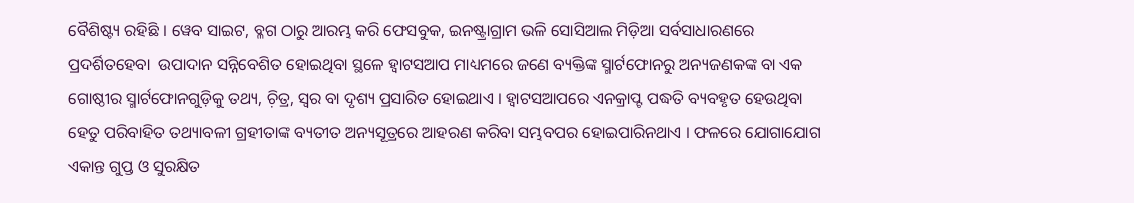ବୈଶିଷ୍ଟ୍ୟ ରହିଛି । ୱେବ ସାଇଟ, ବ୍ଳଗ ଠାରୁ ଆରମ୍ଭ କରି ଫେସବୁକ, ଇନଷ୍ଟ୍ରାଗ୍ରାମ ଭଳି ସୋସିଆଲ ମିଡ଼ିଆ ସର୍ବସାଧାରଣରେ ପ୍ରଦର୍ଶିତହେବା  ଉପାଦାନ ସନ୍ନିବେଶିତ ହୋଇଥିବା ସ୍ଥଳେ ହ୍ୱାଟସଆପ ମାଧ୍ୟମରେ ଜଣେ ବ୍ୟକ୍ତିଙ୍କ ସ୍ମାର୍ଟଫୋନରୁ ଅନ୍ୟଜଣକଙ୍କ ବା ଏକ ଗୋଷ୍ଠୀର ସ୍ମାର୍ଟଫୋନଗୁଡ଼ିକୁ ତଥ୍ୟ, ଚ଼ିତ୍ର, ସ୍ୱର ବା ଦୃଶ୍ୟ ପ୍ରସାରିତ ହୋଇଥାଏ । ହ୍ୱାଟସଆପରେ ଏନକ୍ରାପ୍ଟ ପଦ୍ଧତି ବ୍ୟବହୃତ ହେଉଥିବା ହେତୁ ପରିବାହିତ ତଥ୍ୟାବଳୀ ଗ୍ରହୀତାଙ୍କ ବ୍ୟତୀତ ଅନ୍ୟସୂତ୍ରରେ ଆହରଣ କରିବା ସମ୍ଭବପର ହୋଇପାରିନଥାଏ । ଫଳରେ ଯୋଗାଯୋଗ ଏକାନ୍ତ ଗୁପ୍ତ ଓ ସୁରକ୍ଷିତ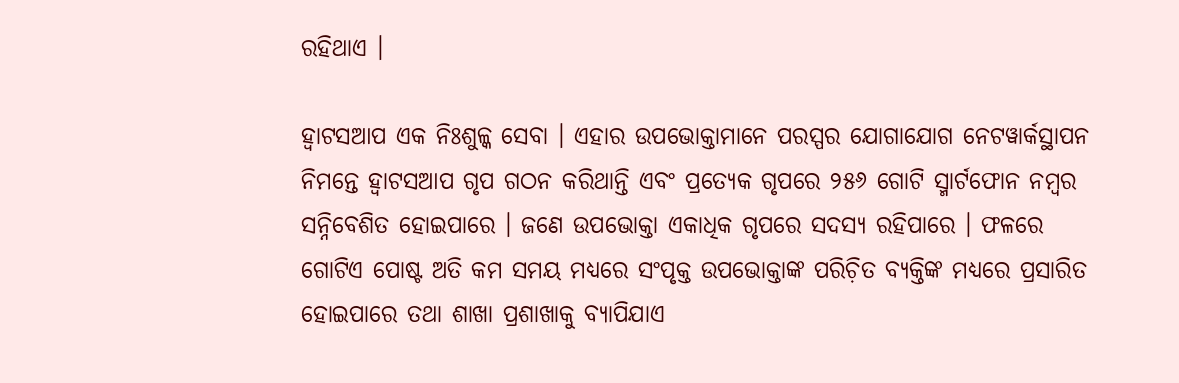ରହିଥାଏ ।

ହ୍ୱାଟସଆପ ଏକ ନିଃଶୁଳ୍କ ସେବା । ଏହାର ଉପଭୋକ୍ତାମାନେ ପରସ୍ପର ଯୋଗାଯୋଗ ନେଟୱାର୍କସ୍ଥାପନ ନିମନ୍ତେ ହ୍ୱାଟସଆପ ଗୃପ ଗଠନ କରିଥାନ୍ତି ଏବଂ ପ୍ରତ୍ୟେକ ଗୃପରେ ୨୫୬ ଗୋଟି ସ୍ମାର୍ଟଫୋନ ନମ୍ୱର ସନ୍ନିବେଶିତ ହୋଇପାରେ । ଜଣେ ଉପଭୋକ୍ତା ଏକାଧିକ ଗୃପରେ ସଦସ୍ୟ ରହିପାରେ । ଫଳରେ ଗୋଟିଏ ପୋଷ୍ଟ ଅତି କମ ସମୟ ମଧ୍ୟରେ ସଂପୃକ୍ତ ଉପଭୋକ୍ତାଙ୍କ ପରିଚ଼ିତ ବ୍ୟକ୍ତିଙ୍କ ମଧ୍ୟରେ ପ୍ରସାରିତ ହୋଇପାରେ ତଥା ଶାଖା ପ୍ରଶାଖାକୁ ବ୍ୟାପିଯାଏ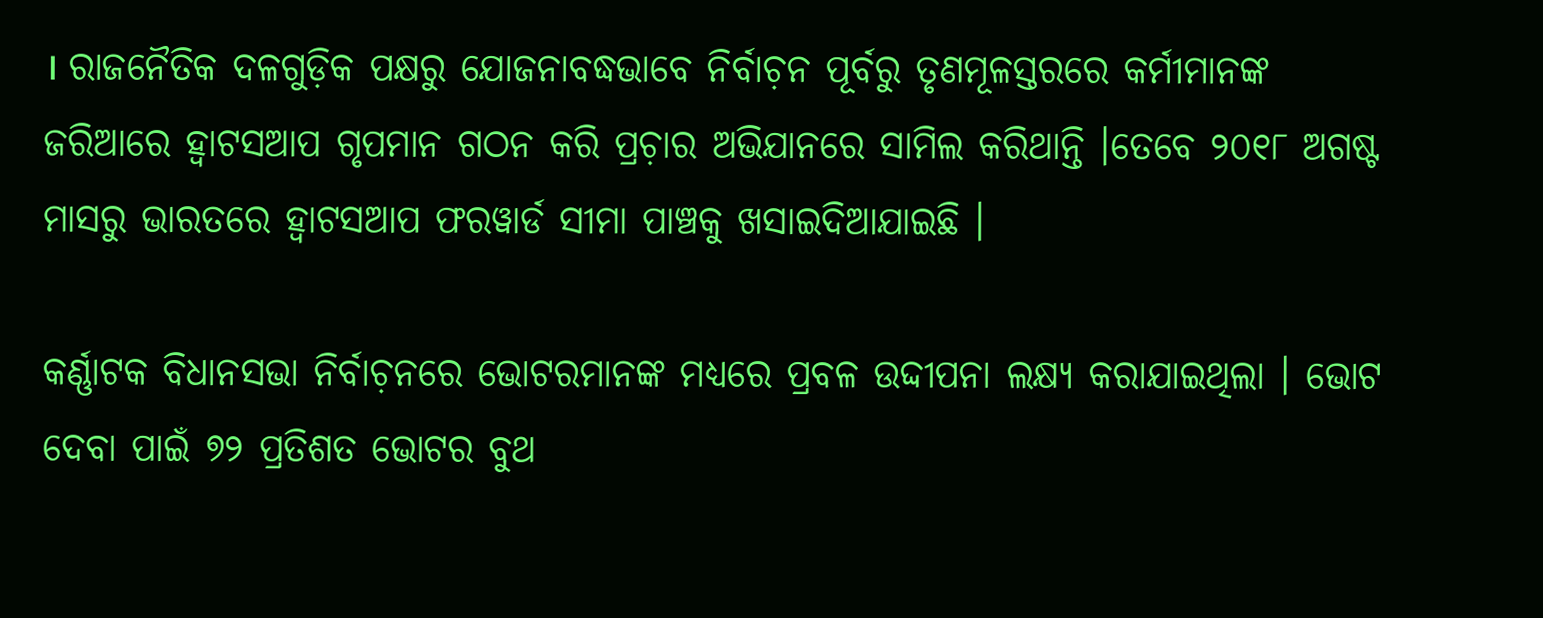। ରାଜନୈତିକ ଦଳଗୁଡ଼ିକ ପକ୍ଷରୁ ଯୋଜନାବଦ୍ଧଭାବେ ନିର୍ବାଚ଼ନ ପୂର୍ବରୁ ତୃଣମୂଳସ୍ତରରେ କର୍ମୀମାନଙ୍କ ଜରିଆରେ ହ୍ୱାଟସଆପ ଗୃପମାନ ଗଠନ କରି ପ୍ରଚ଼ାର ଅଭିଯାନରେ ସାମିଲ କରିଥାନ୍ତି ।ତେବେ ୨୦୧୮ ଅଗଷ୍ଟ ମାସରୁ ଭାରତରେ ହ୍ୱାଟସଆପ ଫରୱାର୍ଡ ସୀମା ପାଞ୍ଚକୁ ଖସାଇଦିଆଯାଇଛି ।

କର୍ଣ୍ଣାଟକ ବିଧାନସଭା ନିର୍ବାଚ଼ନରେ ଭୋଟରମାନଙ୍କ ମଧ୍ୟରେ ପ୍ରବଳ ଉଦ୍ଦୀପନା ଲକ୍ଷ୍ୟ କରାଯାଇଥିଲା । ଭୋଟ ଦେବା ପାଇଁ ୭୨ ପ୍ରତିଶତ ଭୋଟର ବୁଥ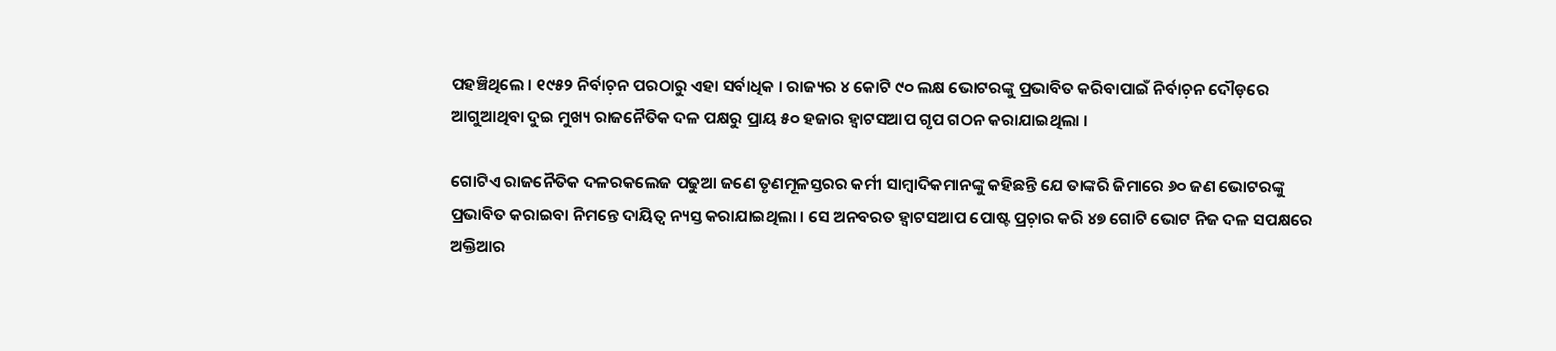ପହଞ୍ଚିଥିଲେ । ୧୯୫୨ ନିର୍ବାଚ଼ନ ପରଠାରୁ ଏହା ସର୍ବାଧିକ । ରାଜ୍ୟର ୪ କୋଟି ୯୦ ଲକ୍ଷ ଭୋଟରଙ୍କୁ ପ୍ରଭାବିତ କରିବାପାଇଁ ନିର୍ବାଚ଼ନ ଦୌଡ଼ରେ ଆଗୁଆଥିବା ଦୁଇ ମୁଖ୍ୟ ରାଜନୈତିକ ଦଳ ପକ୍ଷରୁ ପ୍ରାୟ ୫୦ ହଜାର ହ୍ୱାଟସଆପ ଗୃପ ଗଠନ କରାଯାଇଥିଲା ।

ଗୋଟିଏ ରାଜନୈତିକ ଦଳରକଲେଜ ପଢୁଆ ଜଣେ ତୃଣମୂଳସ୍ତରର କର୍ମୀ ସାମ୍ୱାଦିକମାନଙ୍କୁ କହିଛନ୍ତି ଯେ ତାଙ୍କରି ଜିମାରେ ୬୦ ଜଣ ଭୋଟରଙ୍କୁ ପ୍ରଭାବିତ କରାଇବା ନିମନ୍ତେ ଦାୟିତ୍ୱ ନ୍ୟସ୍ତ କରାଯାଇଥିଲା । ସେ ଅନବରତ ହ୍ୱାଟସଆପ ପୋଷ୍ଟ ପ୍ରଚ଼ାର କରି ୪୭ ଗୋଟି ଭୋଟ ନିଜ ଦଳ ସପକ୍ଷରେ ଅକ୍ତିଆର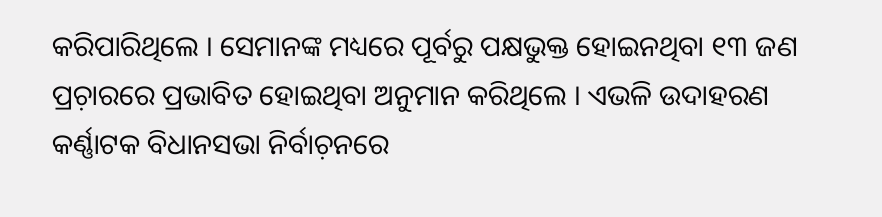କରିପାରିଥିଲେ । ସେମାନଙ୍କ ମଧ୍ୟରେ ପୂର୍ବରୁ ପକ୍ଷଭୁକ୍ତ ହୋଇନଥିବା ୧୩ ଜଣ ପ୍ରଚ଼ାରରେ ପ୍ରଭାବିତ ହୋଇଥିବା ଅନୁମାନ କରିଥିଲେ । ଏଭଳି ଉଦାହରଣ କର୍ଣ୍ଣାଟକ ବିଧାନସଭା ନିର୍ବାଚ଼ନରେ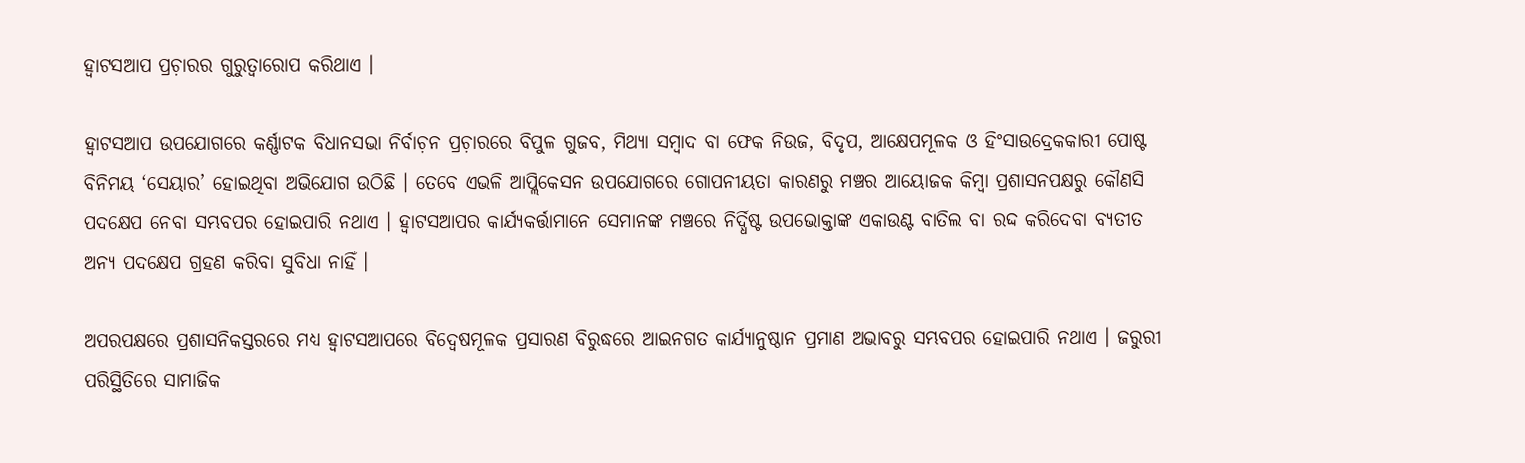ହ୍ୱାଟସଆପ ପ୍ରଚ଼ାରର ଗୁରୁତ୍ୱାରୋପ କରିଥାଏ ।

ହ୍ୱାଟସଆପ ଉପଯୋଗରେ କର୍ଣ୍ଣାଟକ ବିଧାନସଭା ନିର୍ବାଚ଼ନ ପ୍ରଚ଼ାରରେ ବିପୁଳ ଗୁଜବ, ମିଥ୍ୟା ସମ୍ୱାଦ ବା ଫେକ ନିଉଜ, ବିଦୃପ, ଆକ୍ଷେପମୂଳକ ଓ ହିଂସାଉଦ୍ରେକକାରୀ ପୋଷ୍ଟ ବିନିମୟ ‘ସେୟାର’ ହୋଇଥିବା ଅଭିଯୋଗ ଉଠିଛି । ତେବେ ଏଭଳି ଆପ୍ଲିକେସନ ଉପଯୋଗରେ ଗୋପନୀୟତା କାରଣରୁ ମଞ୍ଚର ଆୟୋଜକ କିମ୍ୱା ପ୍ରଶାସନପକ୍ଷରୁ କୌଣସି ପଦକ୍ଷେପ ନେବା ସମ୍ଭବପର ହୋଇପାରି ନଥାଏ । ହ୍ୱାଟସଆପର କାର୍ଯ୍ୟକର୍ତ୍ତାମାନେ ସେମାନଙ୍କ ମଞ୍ଚରେ ନିର୍ଦ୍ଧିଷ୍ଟ ଉପଭୋକ୍ତାଙ୍କ ଏକାଉଣ୍ଟ ବାତିଲ ବା ରଦ୍ଦ କରିଦେବା ବ୍ୟତୀତ ଅନ୍ୟ ପଦକ୍ଷେପ ଗ୍ରହଣ କରିବା ସୁବିଧା ନାହିଁ ।

ଅପରପକ୍ଷରେ ପ୍ରଶାସନିକସ୍ତରରେ ମଧ୍ୟ ହ୍ୱାଟସଆପରେ ବିଦ୍ୱେଷମୂଳକ ପ୍ରସାରଣ ବିରୁଦ୍ଧରେ ଆଇନଗତ କାର୍ଯ୍ୟାନୁଷ୍ଠାନ ପ୍ରମାଣ ଅଭାବରୁ ସମ୍ଭବପର ହୋଇପାରି ନଥାଏ । ଜରୁରୀ ପରିସ୍ଥିତିରେ ସାମାଜିକ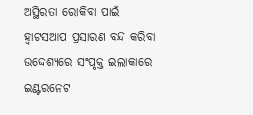ଅସ୍ଥିରତା ରୋକିବା ପାଇଁ  ହ୍ୱାଟସଆପ ପ୍ରସାରଣ ବନ୍ଦ କରିବା ଉଦ୍ଦେଶ୍ୟରେ ସଂପୃକ୍ତ ଇଲାକାରେ ଇଣ୍ଟରନେଟ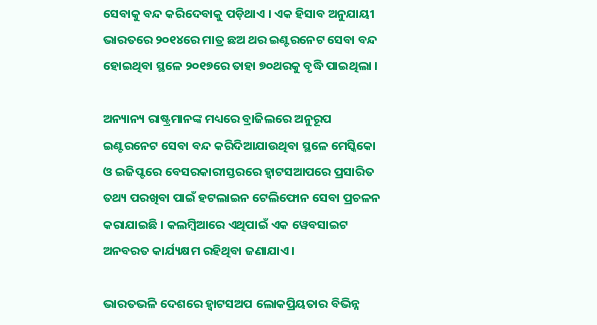ସେବାକୁ ବନ୍ଦ କରିଦେବାକୁ ପଡ଼ିଥାଏ । ଏକ ହିସାବ ଅନୁଯାୟୀ ଭାରତରେ ୨୦୧୪ରେ ମାତ୍ର ଛଅ ଥର ଇଣ୍ଟରନେଟ ସେବା ବନ୍ଦ ହୋଇଥିବା ସ୍ଥଳେ ୨୦୧୭ରେ ତାହା ୭୦ଥରକୁ ବୃଦ୍ଧି ପାଇଥିଲା ।

ଅନ୍ୟାନ୍ୟ ରାଷ୍ଟ୍ରମାନଙ୍କ ମଧ୍ୟରେ ବ୍ରାଜିଲରେ ଅନୁରୂପ ଇଣ୍ଟରନେଟ ସେବା ବନ୍ଦ କରିଦିଆଯାଉଥିବା ସ୍ଥଳେ ମେସ୍କିକୋ ଓ ଇଜିପ୍ଟରେ ବେସରକାରୀସ୍ତରରେ ହ୍ୱାଟସଆପରେ ପ୍ରସାରିତ ତଥ୍ୟ ପରଖିବା ପାଇଁ ହଟଲାଇନ ଟେଲିଫୋନ ସେବା ପ୍ରଚଳନ କରାଯାଇଛି । କଲମ୍ୱିଆରେ ଏଥିପାଇଁ ଏକ ୱେବସାଇଟ ଅନବରତ କାର୍ଯ୍ୟକ୍ଷମ ରହିଥିବା ଜଣାଯାଏ ।

ଭାରତଭଳି ଦେଶରେ ହ୍ୱାଟସଅପ ଲୋକପ୍ରିୟତାର ବିଭିନ୍ନ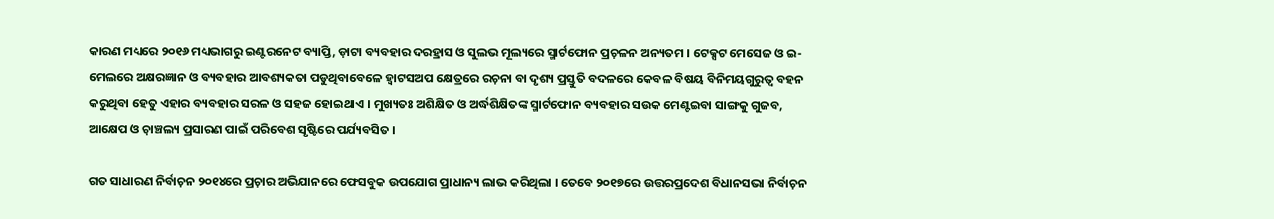କାରଣ ମଧ୍ୟରେ ୨୦୧୬ ମଧ୍ୟଭାଗରୁ ଇଣ୍ଟରନେଟ ବ୍ୟାପ୍ତି, ଡ଼ାଟା ବ୍ୟବହାର ଦରହ୍ରାସ ଓ ସୁଲଭ ମୂଲ୍ୟରେ ସ୍ମାର୍ଟଫୋନ ପ୍ରଚ଼ଳନ ଅନ୍ୟତମ । ଟେକ୍ସଟ ମେସେଜ ଓ ଇ-ମେଲରେ ଅକ୍ଷରଜ୍ଞାନ ଓ ବ୍ୟବହାର ଆବଶ୍ୟକତା ପଡୁଥିବାବେଳେ ହ୍ୱାଟସଅପ କ୍ଷେତ୍ରରେ ରଚ଼ନା ବା ଦୃଶ୍ୟ ପ୍ରସ୍ତୁତି ବଦଳରେ କେବଳ ବିଷୟ ବିନିମୟଗୁରୁତ୍ୱ ବହନ କରୁଥିବା ହେତୁ ଏହାର ବ୍ୟବହାର ସରଳ ଓ ସହଜ ହୋଇଥାଏ । ମୁଖ୍ୟତଃ ଅଶିକ୍ଷିତ ଓ ଅର୍ଦ୍ଧଶିକ୍ଷିତଙ୍କ ସ୍ମାର୍ଟଫୋନ ବ୍ୟବହାର ସଉକ ମେଣ୍ଟଇବା ସାଙ୍ଗକୁ ଗୁଜବ, ଆକ୍ଷେପ ଓ ଚ଼ାଞ୍ଚଲ୍ୟ ପ୍ରସାରଣ ପାଇଁ ପରିବେଶ ସୃଷ୍ଟିରେ ପର୍ଯ୍ୟବସିତ ।

ଗତ ସାଧାରଣ ନିର୍ବାଚ଼ନ ୨୦୧୪ରେ ପ୍ରଚ଼ାର ଅଭିଯାନରେ ଫେସବୁକ ଉପଯୋଗ ପ୍ରାଧାନ୍ୟ ଲାଭ କରିଥିଲା । ତେବେ ୨୦୧୭ରେ ଉତ୍ତରପ୍ରଦେଶ ବିଧାନସଭା ନିର୍ବାଚ଼ନ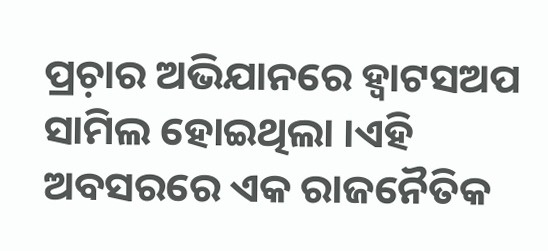ପ୍ରଚ଼ାର ଅଭିଯାନରେ ହ୍ୱାଟସଅପ ସାମିଲ ହୋଇଥିଲା ।ଏହି ଅବସରରେ ଏକ ରାଜନୈତିକ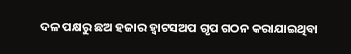ଦଳ ପକ୍ଷରୁ ଛଅ ହଜାର ହ୍ୱାଟସଅପ ଗୃପ ଗଠନ କରାଯାଇଥିବା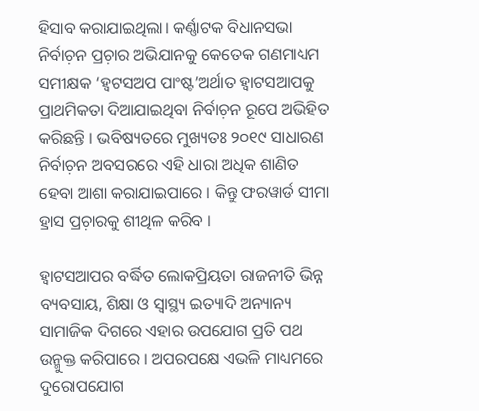ହିସାବ କରାଯାଇଥିଲା। କର୍ଣ୍ଣାଟକ ବିଧାନସଭା ନିର୍ବାଚ଼ନ ପ୍ରଚ଼ାର ଅଭିଯାନକୁ କେତେକ ଗଣମାଧ୍ୟମ ସମୀକ୍ଷକ ‘ହ୍ୱଟସଅପ ପାଂଷ୍ଟ’ଅର୍ଥାତ ହ୍ୱାଟସଆପକୁ ପ୍ରାଥମିକତା ଦିଆଯାଇଥିବା ନିର୍ବାଚ଼ନ ରୂପେ ଅଭିହିତ କରିଛନ୍ତି । ଭବିଷ୍ୟତରେ ମୁଖ୍ୟତଃ ୨୦୧୯ ସାଧାରଣ ନିର୍ବାଚ଼ନ ଅବସରରେ ଏହି ଧାରା ଅଧିକ ଶାଣିତ ହେବା ଆଶା କରାଯାଇପାରେ । କିନ୍ତୁ ଫରୱାର୍ଡ ସୀମା ହ୍ରାସ ପ୍ରଚ଼ାରକୁ ଶୀଥିଳ କରିବ ।

ହ୍ୱାଟସଆପର ବର୍ଦ୍ଧିତ ଲୋକପ୍ରିୟତା ରାଜନୀତି ଭିନ୍ନ ବ୍ୟବସାୟ, ଶିକ୍ଷା ଓ ସ୍ୱାସ୍ଥ୍ୟ ଇତ୍ୟାଦି ଅନ୍ୟାନ୍ୟ ସାମାଜିକ ଦିଗରେ ଏହାର ଉପଯୋଗ ପ୍ରତି ପଥ ଉନ୍ମୁକ୍ତ କରିପାରେ । ଅପରପକ୍ଷେ ଏଭଳି ମାଧ୍ୟମରେ ଦୁରୋପଯୋଗ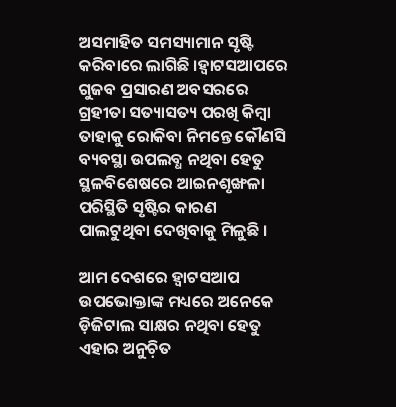ଅସମାହିତ ସମସ୍ୟାମାନ ସୃଷ୍ଟି କରିବାରେ ଲାଗିଛି ।ହ୍ୱାଟସଆପରେ ଗୁଜବ ପ୍ରସାରଣ ଅବସରରେ ଗ୍ରହୀତା ସତ୍ୟାସତ୍ୟ ପରଖି କିମ୍ୱା ତାହାକୁ ରୋକିବା ନିମନ୍ତେ କୌଣସି ବ୍ୟବସ୍ଥା ଉପଲବ୍ଧ ନଥିବା ହେତୁ ସ୍ଥଳବିଶେଷରେ ଆଇନଶୃଙ୍ଖଳା ପରିସ୍ଥିତି ସୃଷ୍ଟିର କାରଣ ପାଲଟୁଥିବା ଦେଖିବାକୁ ମିଳୁଛି ।

ଆମ ଦେଶରେ ହ୍ୱାଟସଆପ ଉପଭୋକ୍ତାଙ୍କ ମଧ୍ୟରେ ଅନେକେ ଡ଼ିଜିଟାଲ ସାକ୍ଷର ନଥିବା ହେତୁ ଏହାର ଅନୁଚ଼ିତ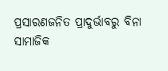ପ୍ରସାରଣଜନିତ ପ୍ରାଦୁର୍ଭାବରୁ ବିନା ସାମାଜିକ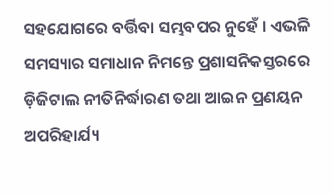ସହଯୋଗରେ ବର୍ତ୍ତିବା ସମ୍ଭବପର ନୁହେଁ । ଏଭଳି ସମସ୍ୟାର ସମାଧାନ ନିମନ୍ତେ ପ୍ରଶାସନିକସ୍ତରରେ ଡ଼ିଜିଟାଲ ନୀତିନିର୍ଦ୍ଧାରଣ ତଥା ଆଇନ ପ୍ରଣୟନ ଅପରିହାର୍ଯ୍ୟ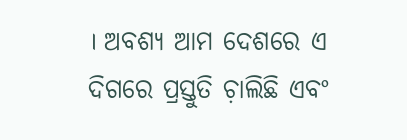। ଅବଶ୍ୟ ଆମ ଦେଶରେ ଏ ଦିଗରେ ପ୍ରସ୍ତୁତି ଚ଼ାଲିଛି ଏବଂ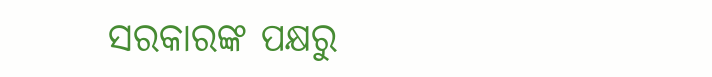ସରକାରଙ୍କ ପକ୍ଷରୁ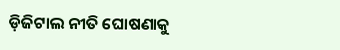ଡ଼ିଜିଟାଲ ନୀତି ଘୋଷଣାକୁ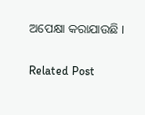ଅପେକ୍ଷା କରାଯାଉଛି ।

Related Post